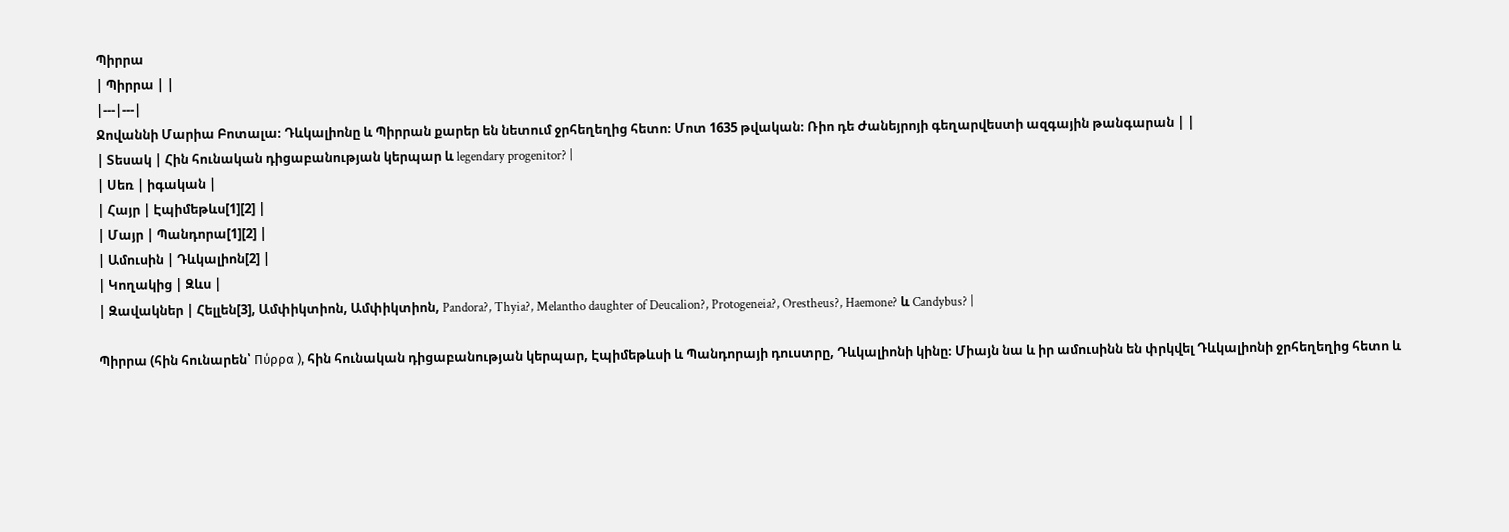Պիրրա
| Պիրրա | |
|---|---|
Ջովաննի Մարիա Բոտալա։ Դևկալիոնը և Պիրրան քարեր են նետում ջրհեղեղից հետո։ Մոտ 1635 թվական։ Ռիո դե Ժանեյրոյի գեղարվեստի ազգային թանգարան | |
| Տեսակ | Հին հունական դիցաբանության կերպար և legendary progenitor? |
| Սեռ | իգական |
| Հայր | Էպիմեթևս[1][2] |
| Մայր | Պանդորա[1][2] |
| Ամուսին | Դևկալիոն[2] |
| Կողակից | Զևս |
| Զավակներ | Հելլեն[3], Ամփիկտիոն, Ամփիկտիոն, Pandora?, Thyia?, Melantho daughter of Deucalion?, Protogeneia?, Orestheus?, Haemone? և Candybus? |

Պիրրա (հին հունարեն՝ Πύρρα ), հին հունական դիցաբանության կերպար, Էպիմեթևսի և Պանդորայի դուստրը, Դևկալիոնի կինը։ Միայն նա և իր ամուսինն են փրկվել Դևկալիոնի ջրհեղեղից հետո և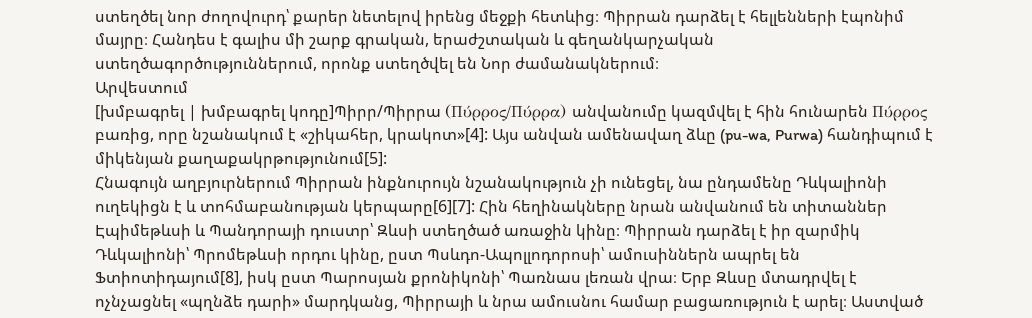ստեղծել նոր ժողովուրդ՝ քարեր նետելով իրենց մեջքի հետևից։ Պիրրան դարձել է հելլենների էպոնիմ մայրը։ Հանդես է գալիս մի շարք գրական, երաժշտական և գեղանկարչական ստեղծագործություններում, որոնք ստեղծվել են Նոր ժամանակներում։
Արվեստում
[խմբագրել | խմբագրել կոդը]Պիրր/Պիրրա (Πύρρος/Πύρρα) անվանումը կազմվել է հին հունարեն Πύρρος բառից, որը նշանակում է «շիկահեր, կրակոտ»[4]: Այս անվան ամենավաղ ձևը (pu-wa, Purwa) հանդիպում է միկենյան քաղաքակրթությունում[5]:
Հնագույն աղբյուրներում Պիրրան ինքնուրույն նշանակություն չի ունեցել, նա ընդամենը Դևկալիոնի ուղեկիցն է և տոհմաբանության կերպարը[6][7]: Հին հեղինակները նրան անվանում են տիտաններ Էպիմեթևսի և Պանդորայի դուստր՝ Զևսի ստեղծած առաջին կինը։ Պիրրան դարձել է իր զարմիկ Դևկալիոնի՝ Պրոմեթևսի որդու կինը, ըստ Պսևդո-Ապոլլոդորոսի՝ ամուսիններն ապրել են Ֆտիոտիդայում[8], իսկ ըստ Պարոսյան քրոնիկոնի՝ Պառնաս լեռան վրա։ Երբ Զևսը մտադրվել է ոչնչացնել «պղնձե դարի» մարդկանց, Պիրրայի և նրա ամուսնու համար բացառություն է արել։ Աստված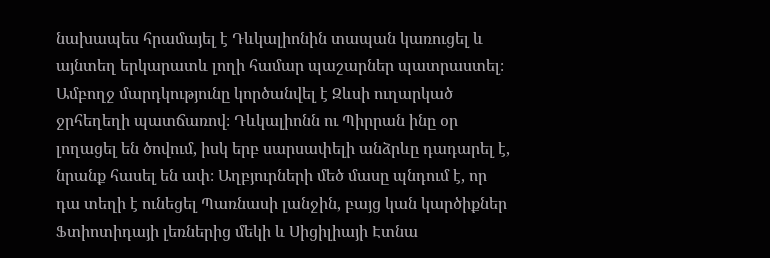նախապես հրամայել է Դևկալիոնին տապան կառուցել և այնտեղ երկարատև լողի համար պաշարներ պատրաստել։ Ամբողջ մարդկությունը կործանվել է Զևսի ուղարկած ջրհեղեղի պատճառով։ Դևկալիոնն ու Պիրրան ինը օր լողացել են ծովում, իսկ երբ սարսափելի անձրևը դադարել է, նրանք հասել են ափ։ Աղբյուրների մեծ մասը պնդում է, որ դա տեղի է ունեցել Պառնասի լանջին, բայց կան կարծիքներ Ֆտիոտիդայի լեռներից մեկի և Սիցիլիայի Էտնա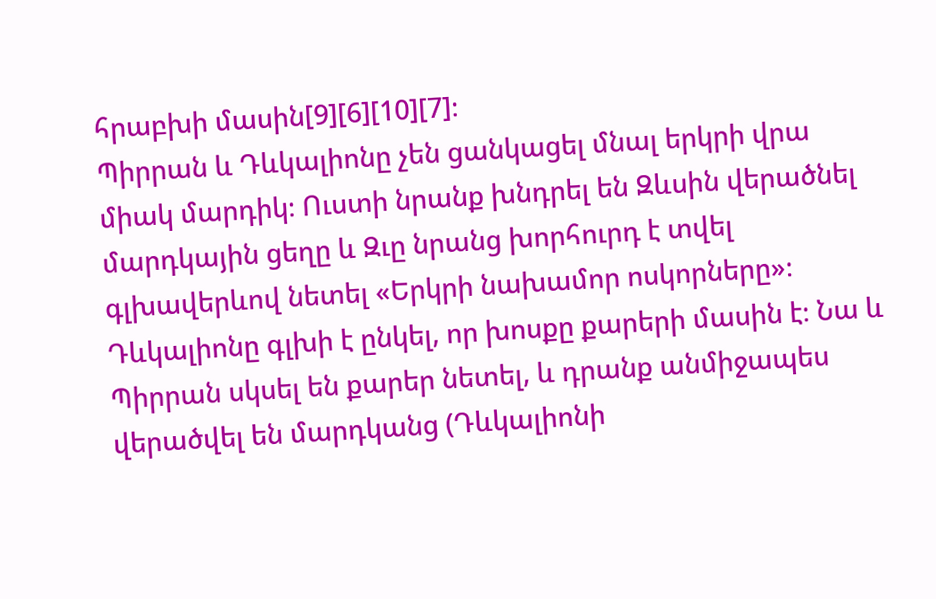հրաբխի մասին[9][6][10][7]։
Պիրրան և Դևկալիոնը չեն ցանկացել մնալ երկրի վրա միակ մարդիկ։ Ուստի նրանք խնդրել են Զևսին վերածնել մարդկային ցեղը և Զւը նրանց խորհուրդ է տվել գլխավերևով նետել «Երկրի նախամոր ոսկորները»։ Դևկալիոնը գլխի է ընկել, որ խոսքը քարերի մասին է։ Նա և Պիրրան սկսել են քարեր նետել, և դրանք անմիջապես վերածվել են մարդկանց (Դևկալիոնի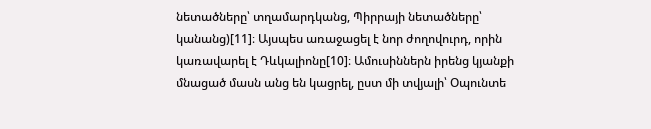նետածները՝ տղամարդկանց, Պիրրայի նետածները՝ կանանց)[11]։ Այսպես առաջացել է նոր ժողովուրդ, որին կառավարել է Դևկալիոնը[10]։ Ամուսիններն իրենց կյանքի մնացած մասն անց են կացրել, ըստ մի տվյալի՝ Օպունտե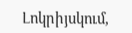Լոկրիյսկում,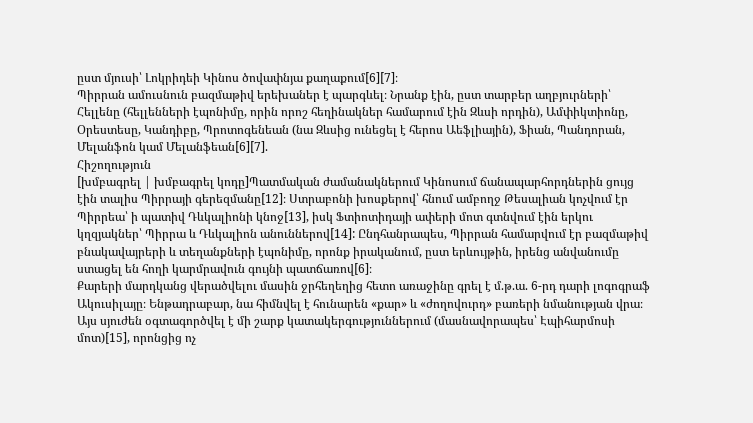ըստ մյուսի՝ Լոկրիդեի Կինոս ծովափնյա քաղաքում[6][7]։
Պիրրան ամուսնուն բազմաթիվ երեխաներ է պարգևել։ Նրանք էին, ըստ տարբեր աղբյուրների՝ Հելլենը (հելլենների էպոնիմը, որին որոշ հեղինակներ համարում էին Զևսի որդին), Ամփիկտիոնը, Օրեստեսը, Կանդիբը, Պրոտոգենեան (նա Զևսից ունեցել է հերոս Աեֆլիային), Ֆիան, Պանդորան, Մելանֆոն կամ Մելանֆեան[6][7].
Հիշողություն
[խմբագրել | խմբագրել կոդը]Պատմական ժամանակներում Կինոսում ճանապարհորդներին ցույց էին տալիս Պիրրայի գերեզմանը[12]։ Ստրաբոնի խոսքերով՝ հնում ամբողջ Թեսալիան կոչվում էր Պիրրեա՝ ի պատիվ Դևկալիոնի կնոջ[13], իսկ Ֆտիոտիդայի ափերի մոտ գտնվում էին երկու կղզյակներ՝ Պիրրա և Դևկալիոն անուններով[14]: Ընդհանրապես, Պիրրան համարվում էր բազմաթիվ բնակավայրերի և տեղանքների էպոնիմը, որոնք իրականում, ըստ երևույթին, իրենց անվանումը ստացել են հողի կարմրավուն գույնի պատճառով[6]։
Քարերի մարդկանց վերածվելու մասին ջրհեղեղից հետո առաջինը գրել է մ.թ.ա. 6-րդ դարի լոգոգրաֆ Ակուսիլայը։ Ենթադրաբար, նա հիմնվել է հունարեն «քար» և «ժողովուրդ» բառերի նմանության վրա։ Այս սյուժեն օգտագործվել է մի շարք կատակերգություններում (մասնավորապես՝ Էպիհարմոսի մոտ)[15], որոնցից ոչ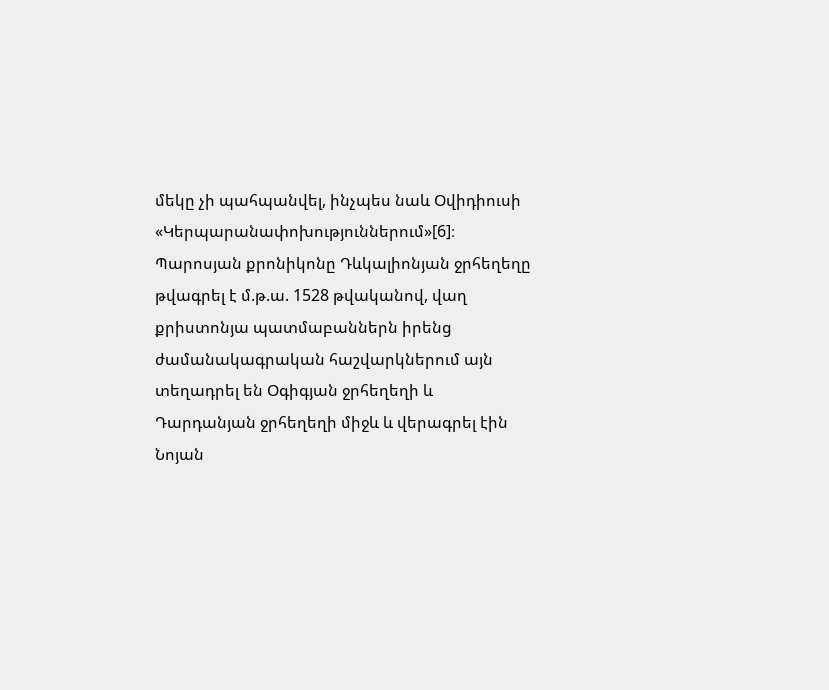մեկը չի պահպանվել, ինչպես նաև Օվիդիուսի «Կերպարանափոխություններում»[6]։ Պարոսյան քրոնիկոնը Դևկալիոնյան ջրհեղեղը թվագրել է մ.թ.ա. 1528 թվականով, վաղ քրիստոնյա պատմաբաններն իրենց ժամանակագրական հաշվարկներում այն տեղադրել են Օգիգյան ջրհեղեղի և Դարդանյան ջրհեղեղի միջև և վերագրել էին Նոյան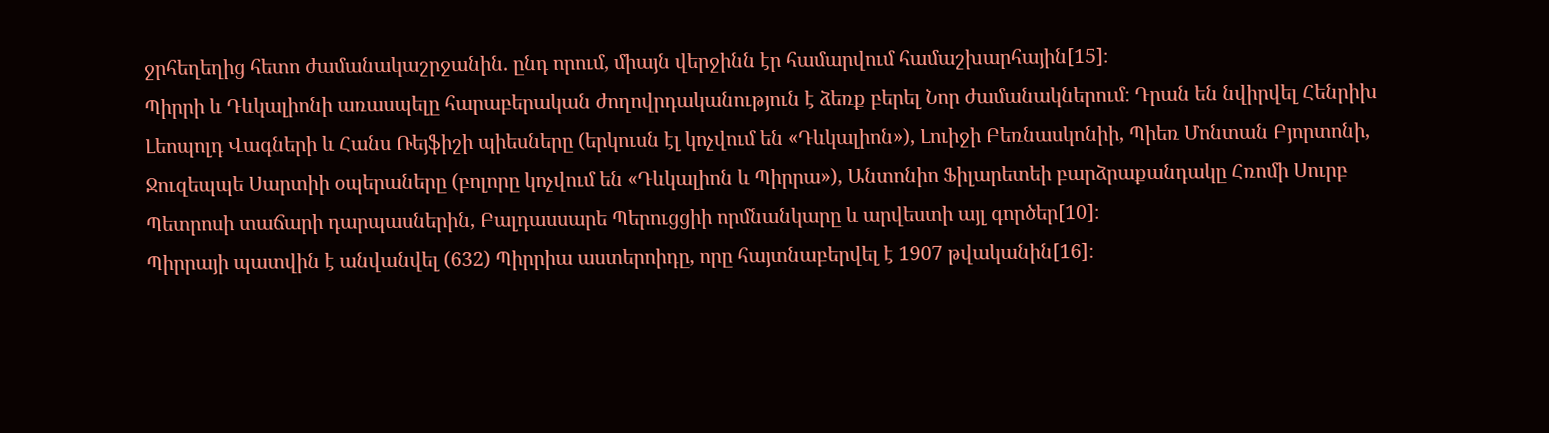ջրհեղեղից հետո ժամանակաշրջանին. ընդ որում, միայն վերջինն էր համարվում համաշխարհային[15]։
Պիրրի և Դևկալիոնի առասպելը հարաբերական ժողովրդականություն է ձեռք բերել Նոր ժամանակներում։ Դրան են նվիրվել Հենրիխ Լեոպոլդ Վագների և Հանս Ռեյֆիշի պիեսները (երկուսն էլ կոչվում են «Դևկալիոն»), Լուիջի Բեռնասկոնիի, Պիեռ Մոնտան Բյորտոնի, Ջուզեպպե Սարտիի օպերաները (բոլորը կոչվում են «Դևկալիոն և Պիրրա»), Անտոնիո Ֆիլարետեի բարձրաքանդակը Հռոմի Սուրբ Պետրոսի տաճարի դարպասներին, Բալդասսարե Պերուցցիի որմնանկարը և արվեստի այլ գործեր[10]։
Պիրրայի պատվին է անվանվել (632) Պիրրիա աստերոիդը, որը հայտնաբերվել է 1907 թվականին[16]։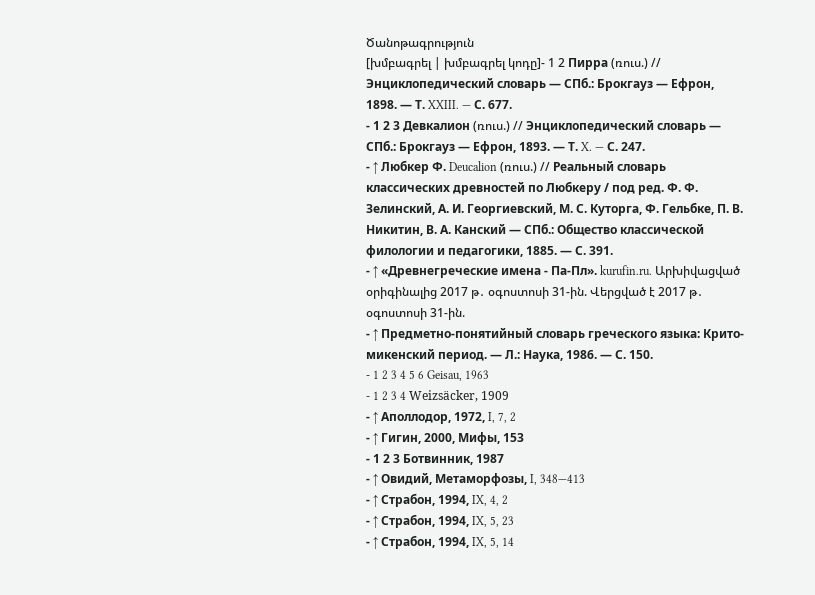Ծանոթագրություն
[խմբագրել | խմբագրել կոդը]- 1 2 Пирра (ռուս.) // Энциклопедический словарь — СПб.: Брокгауз — Ефрон, 1898. — Т. XXIII. — С. 677.
- 1 2 3 Девкалион (ռուս.) // Энциклопедический словарь — СПб.: Брокгауз — Ефрон, 1893. — Т. X. — С. 247.
- ↑ Любкер Ф. Deucalion (ռուս.) // Реальный словарь классических древностей по Любкеру / под ред. Ф. Ф. Зелинский, А. И. Георгиевский, М. С. Куторга, Ф. Гельбке, П. В. Никитин, В. А. Канский — СПб.: Общество классической филологии и педагогики, 1885. — С. 391.
- ↑ «Древнегреческие имена - Па-Пл». kurufin.ru. Արխիվացված օրիգինալից 2017 թ․ օգոստոսի 31-ին. Վերցված է 2017 թ․ օգոստոսի 31-ին.
- ↑ Предметно-понятийный словарь греческого языка: Крито-микенский период. — Л.: Наука, 1986. — С. 150.
- 1 2 3 4 5 6 Geisau, 1963
- 1 2 3 4 Weizsäcker, 1909
- ↑ Аполлодор, 1972, I, 7, 2
- ↑ Гигин, 2000, Мифы, 153
- 1 2 3 Ботвинник, 1987
- ↑ Овидий, Метаморфозы, I, 348—413
- ↑ Страбон, 1994, IX, 4, 2
- ↑ Страбон, 1994, IX, 5, 23
- ↑ Страбон, 1994, IX, 5, 14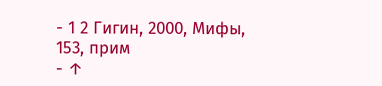- 1 2 Гигин, 2000, Мифы, 153, прим
- ↑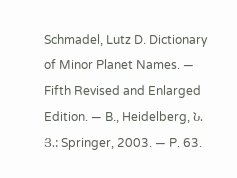Schmadel, Lutz D. Dictionary of Minor Planet Names. — Fifth Revised and Enlarged Edition. — B., Heidelberg, Ն. Յ.: Springer, 2003. — P. 63.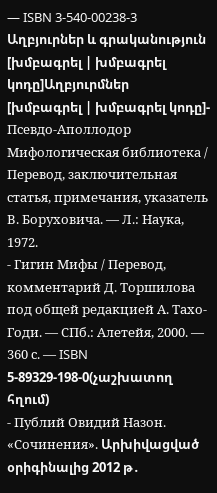— ISBN 3-540-00238-3
Աղբյուրներ և գրականություն
[խմբագրել | խմբագրել կոդը]Աղբյուրմներ
[խմբագրել | խմբագրել կոդը]- Псевдо-Аполлодор Мифологическая библиотека / Перевод, заключительная статья, примечания, указатель В. Боруховича. — Л.: Наука, 1972.
- Гигин Мифы / Перевод, комментарий Д. Торшилова под общей редакцией А. Тахо-Годи. — СПб.: Алетейя, 2000. — 360 с. — ISBN 5-89329-198-0(չաշխատող հղում)
- Публий Овидий Назон. «Сочинения». Արխիվացված օրիգինալից 2012 թ․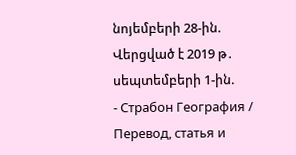նոյեմբերի 28-ին. Վերցված է 2019 թ․ սեպտեմբերի 1-ին.
- Страбон География / Перевод, статья и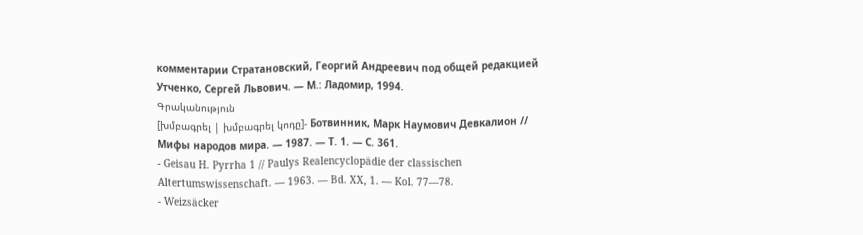комментарии Стратановский, Георгий Андреевич под общей редакцией Утченко, Сергей Львович. — М.: Ладомир, 1994.
Գրականություն
[խմբագրել | խմբագրել կոդը]- Ботвинник, Марк Наумович Девкалион // Мифы народов мира. — 1987. — Т. 1. — С. 361.
- Geisau H. Pyrrha 1 // Paulys Realencyclopädie der classischen Altertumswissenschaft. — 1963. — Bd. XX, 1. — Kol. 77—78.
- Weizsäcker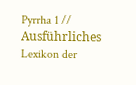Pyrrha 1 // Ausführliches Lexikon der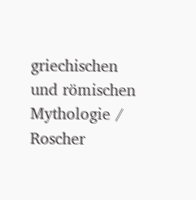griechischen und römischen Mythologie / Roscher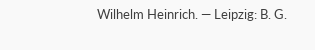Wilhelm Heinrich. — Leipzig: B. G.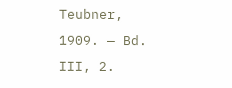Teubner, 1909. — Bd. III, 2.